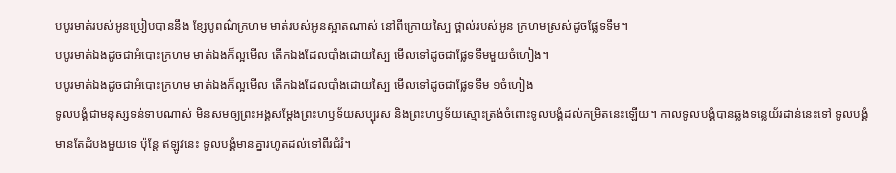បបូរមាត់របស់អូនប្រៀបបាននឹង ខ្សែបូពណ៌ក្រហម មាត់របស់អូនស្អាតណាស់ នៅពីក្រោយស្បៃ ថ្ពាល់របស់អូន ក្រហមស្រស់ដូចផ្លែទទឹម។
បបូរមាត់ឯងដូចជាអំបោះក្រហម មាត់ឯងក៏ល្អមើល តើកឯងដែលបាំងដោយស្បៃ មើលទៅដូចជាផ្លែទទឹមមួយចំហៀង។
បបូរមាត់ឯងដូចជាអំបោះក្រហម មាត់ឯងក៏ល្អមើល តើកឯងដែលបាំងដោយស្បៃ មើលទៅដូចជាផ្លែទទឹម ១ចំហៀង
ទូលបង្គំជាមនុស្សទន់ទាបណាស់ មិនសមឲ្យព្រះអង្គសម្តែងព្រះហឫទ័យសប្បុរស និងព្រះហឫទ័យស្មោះត្រង់ចំពោះទូលបង្គំដល់កម្រិតនេះឡើយ។ កាលទូលបង្គំបានឆ្លងទន្លេយ័រដាន់នេះទៅ ទូលបង្គំមានតែដំបងមួយទេ ប៉ុន្តែ ឥឡូវនេះ ទូលបង្គំមានគ្នារហូតដល់ទៅពីរជំរំ។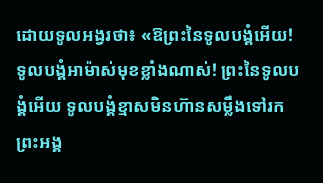ដោយទូលអង្វរថា៖ «ឱព្រះនៃទូលបង្គំអើយ! ទូលបង្គំអាម៉ាស់មុខខ្លាំងណាស់! ព្រះនៃទូលបង្គំអើយ ទូលបង្គំខ្មាសមិនហ៊ានសម្លឹងទៅរកព្រះអង្គ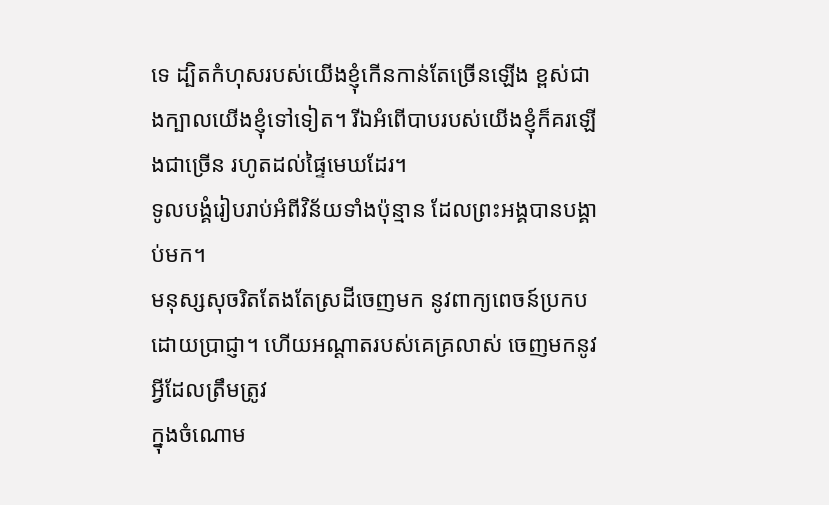ទេ ដ្បិតកំហុសរបស់យើងខ្ញុំកើនកាន់តែច្រើនឡើង ខ្ពស់ជាងក្បាលយើងខ្ញុំទៅទៀត។ រីឯអំពើបាបរបស់យើងខ្ញុំក៏គរឡើងជាច្រើន រហូតដល់ផ្ទៃមេឃដែរ។
ទូលបង្គំរៀបរាប់អំពីវិន័យទាំងប៉ុន្មាន ដែលព្រះអង្គបានបង្គាប់មក។
មនុស្សសុចរិតតែងតែស្រដីចេញមក នូវពាក្យពេចន៍ប្រកបដោយប្រាជ្ញា។ ហើយអណ្ដាតរបស់គេគ្រលាស់ ចេញមកនូវអ្វីដែលត្រឹមត្រូវ
ក្នុងចំណោម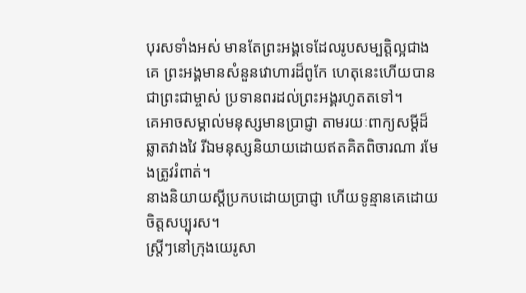បុរសទាំងអស់ មានតែព្រះអង្គទេដែលរូបសម្បត្តិល្អជាងគេ ព្រះអង្គមានសំនួនវោហារដ៏ពូកែ ហេតុនេះហើយបានជាព្រះជាម្ចាស់ ប្រទានពរដល់ព្រះអង្គរហូតតទៅ។
គេអាចសម្គាល់មនុស្សមានប្រាជ្ញា តាមរយៈពាក្យសម្ដីដ៏ឆ្លាតវាងវៃ រីឯមនុស្សនិយាយដោយឥតគិតពិចារណា រមែងត្រូវរំពាត់។
នាងនិយាយស្ដីប្រកបដោយប្រាជ្ញា ហើយទូន្មានគេដោយចិត្តសប្បុរស។
ស្ត្រីៗនៅក្រុងយេរូសា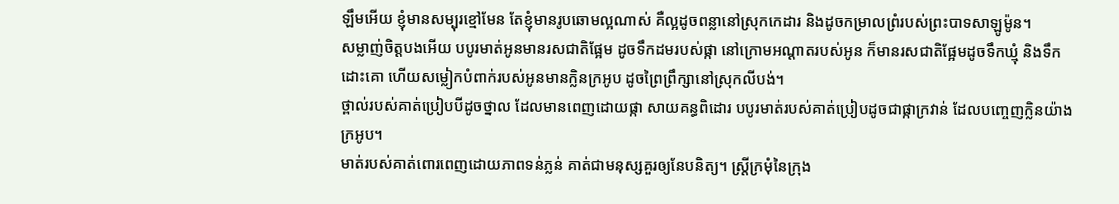ឡឹមអើយ ខ្ញុំមានសម្បុរខ្មៅមែន តែខ្ញុំមានរូបឆោមល្អណាស់ គឺល្អដូចពន្លានៅស្រុកកេដារ និងដូចកម្រាលព្រំរបស់ព្រះបាទសាឡូម៉ូន។
សម្លាញ់ចិត្តបងអើយ បបូរមាត់អូនមានរសជាតិផ្អែម ដូចទឹកដមរបស់ផ្កា នៅក្រោមអណ្ដាតរបស់អូន ក៏មានរសជាតិផ្អែមដូចទឹកឃ្មុំ និងទឹកដោះគោ ហើយសម្លៀកបំពាក់របស់អូនមានក្លិនក្រអូប ដូចព្រៃព្រឹក្សានៅស្រុកលីបង់។
ថ្ពាល់របស់គាត់ប្រៀបបីដូចថ្នាល ដែលមានពេញដោយផ្កា សាយគន្ធពិដោរ បបូរមាត់របស់គាត់ប្រៀបដូចជាផ្កាក្រវាន់ ដែលបញ្ចេញក្លិនយ៉ាងក្រអូប។
មាត់របស់គាត់ពោរពេញដោយភាពទន់ភ្លន់ គាត់ជាមនុស្សគួរឲ្យនែបនិត្យ។ ស្ត្រីក្រមុំនៃក្រុង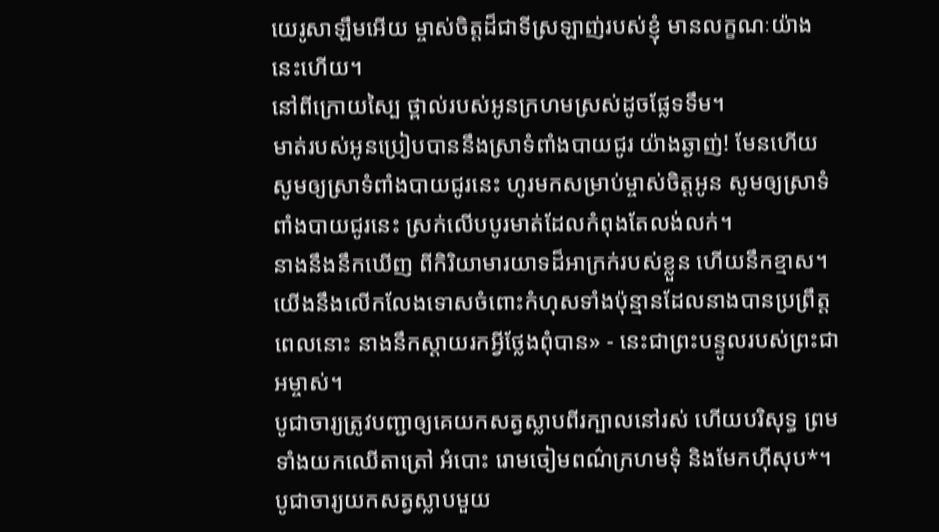យេរូសាឡឹមអើយ ម្ចាស់ចិត្តដ៏ជាទីស្រឡាញ់របស់ខ្ញុំ មានលក្ខណៈយ៉ាងនេះហើយ។
នៅពីក្រោយស្បៃ ថ្ពាល់របស់អូនក្រហមស្រស់ដូចផ្លែទទឹម។
មាត់របស់អូនប្រៀបបាននឹងស្រាទំពាំងបាយជូរ យ៉ាងឆ្ងាញ់! មែនហើយ សូមឲ្យស្រាទំពាំងបាយជូរនេះ ហូរមកសម្រាប់ម្ចាស់ចិត្តអូន សូមឲ្យស្រាទំពាំងបាយជូរនេះ ស្រក់លើបបូរមាត់ដែលកំពុងតែលង់លក់។
នាងនឹងនឹកឃើញ ពីកិរិយាមារយាទដ៏អាក្រក់របស់ខ្លួន ហើយនឹកខ្មាស។ យើងនឹងលើកលែងទោសចំពោះកំហុសទាំងប៉ុន្មានដែលនាងបានប្រព្រឹត្ត ពេលនោះ នាងនឹកស្ដាយរកអ្វីថ្លែងពុំបាន» - នេះជាព្រះបន្ទូលរបស់ព្រះជាអម្ចាស់។
បូជាចារ្យត្រូវបញ្ជាឲ្យគេយកសត្វស្លាបពីរក្បាលនៅរស់ ហើយបរិសុទ្ធ ព្រមទាំងយកឈើតាត្រៅ អំបោះ រោមចៀមពណ៌ក្រហមទុំ និងមែកហ៊ីសុប*។
បូជាចារ្យយកសត្វស្លាបមួយ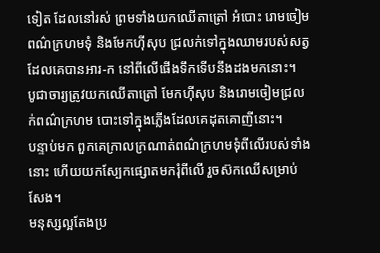ទៀត ដែលនៅរស់ ព្រមទាំងយកឈើតាត្រៅ អំបោះ រោមចៀមពណ៌ក្រហមទុំ និងមែកហ៊ីសុប ជ្រលក់ទៅក្នុងឈាមរបស់សត្វដែលគេបានអារ-ក នៅពីលើផើងទឹកទើបនឹងដងមកនោះ។
បូជាចារ្យត្រូវយកឈើតាត្រៅ មែកហ៊ីសុប និងរោមចៀមជ្រលក់ពណ៌ក្រហម បោះទៅក្នុងភ្លើងដែលគេដុតគោញីនោះ។
បន្ទាប់មក ពួកគេក្រាលក្រណាត់ពណ៌ក្រហមទុំពីលើរបស់ទាំងនោះ ហើយយកស្បែកផ្សោតមករុំពីលើ រួចស៊កឈើសម្រាប់សែង។
មនុស្សល្អតែងប្រ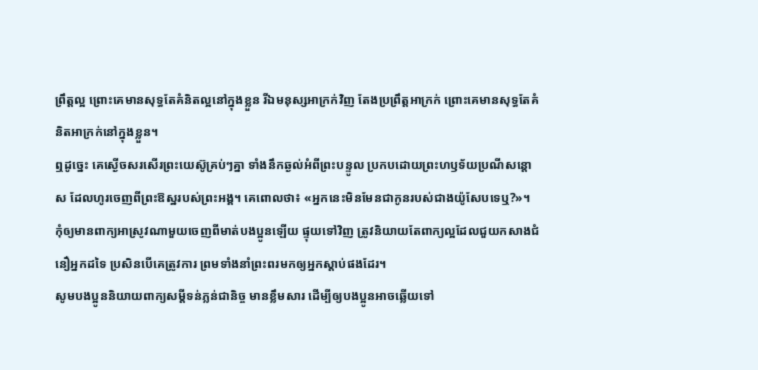ព្រឹត្តល្អ ព្រោះគេមានសុទ្ធតែគំនិតល្អនៅក្នុងខ្លួន រីឯមនុស្សអាក្រក់វិញ តែងប្រព្រឹត្តអាក្រក់ ព្រោះគេមានសុទ្ធតែគំនិតអាក្រក់នៅក្នុងខ្លួន។
ឮដូច្នេះ គេស្ងើចសរសើរព្រះយេស៊ូគ្រប់ៗគ្នា ទាំងនឹកឆ្ងល់អំពីព្រះបន្ទូល ប្រកបដោយព្រះហឫទ័យប្រណីសន្ដោស ដែលហូរចេញពីព្រះឱស្ឋរបស់ព្រះអង្គ។ គេពោលថា៖ «អ្នកនេះមិនមែនជាកូនរបស់ជាងយ៉ូសែបទេឬ?»។
កុំឲ្យមានពាក្យអាស្រូវណាមួយចេញពីមាត់បងប្អូនឡើយ ផ្ទុយទៅវិញ ត្រូវនិយាយតែពាក្យល្អដែលជួយកសាងជំនឿអ្នកដទៃ ប្រសិនបើគេត្រូវការ ព្រមទាំងនាំព្រះពរមកឲ្យអ្នកស្ដាប់ផងដែរ។
សូមបងប្អូននិយាយពាក្យសម្ដីទន់ភ្លន់ជានិច្ច មានខ្លឹមសារ ដើម្បីឲ្យបងប្អូនអាចឆ្លើយទៅ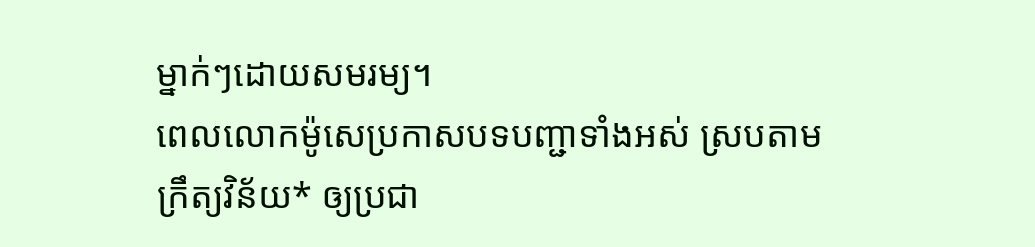ម្នាក់ៗដោយសមរម្យ។
ពេលលោកម៉ូសេប្រកាសបទបញ្ជាទាំងអស់ ស្របតាមក្រឹត្យវិន័យ* ឲ្យប្រជា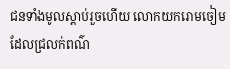ជនទាំងមូលស្ដាប់រួចហើយ លោកយករោមចៀមដែលជ្រលក់ពណ៌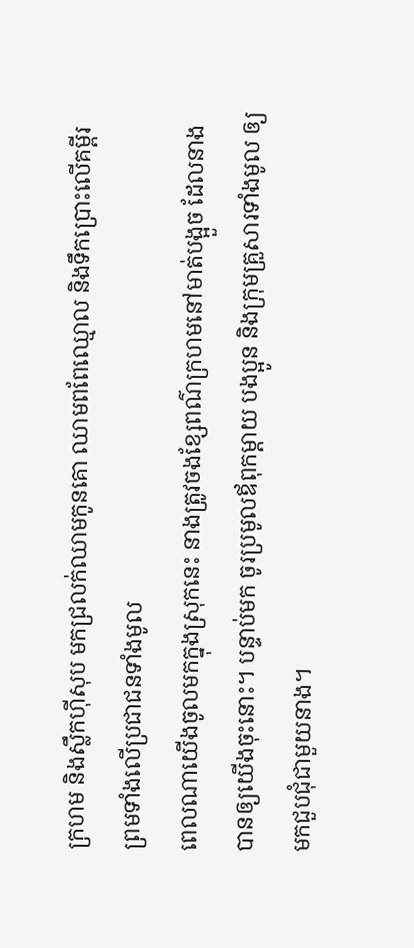ក្រហម និងស្លឹកហ៊ីសុប មកជ្រលក់ឈាមកូនគោ ឈាមពពែឈ្មោល និងទឹកប្រោះលើគម្ពីរ ព្រមទាំងលើប្រជាជនទាំងមូល
ពេលណាយើងចូលមកក្នុងស្រុកនេះ នាងត្រូវចងខ្សែពណ៌ក្រហមនៅមាត់បង្អួច ដែលនាងបានឲ្យយើងចុះនោះ។ បន្ទាប់មក ចូរប្រមូលឪពុកម្ដាយ បងប្អូន និងក្រុមគ្រួសារទាំងមូល ឲ្យមកជួបជុំជាមួយនាង។